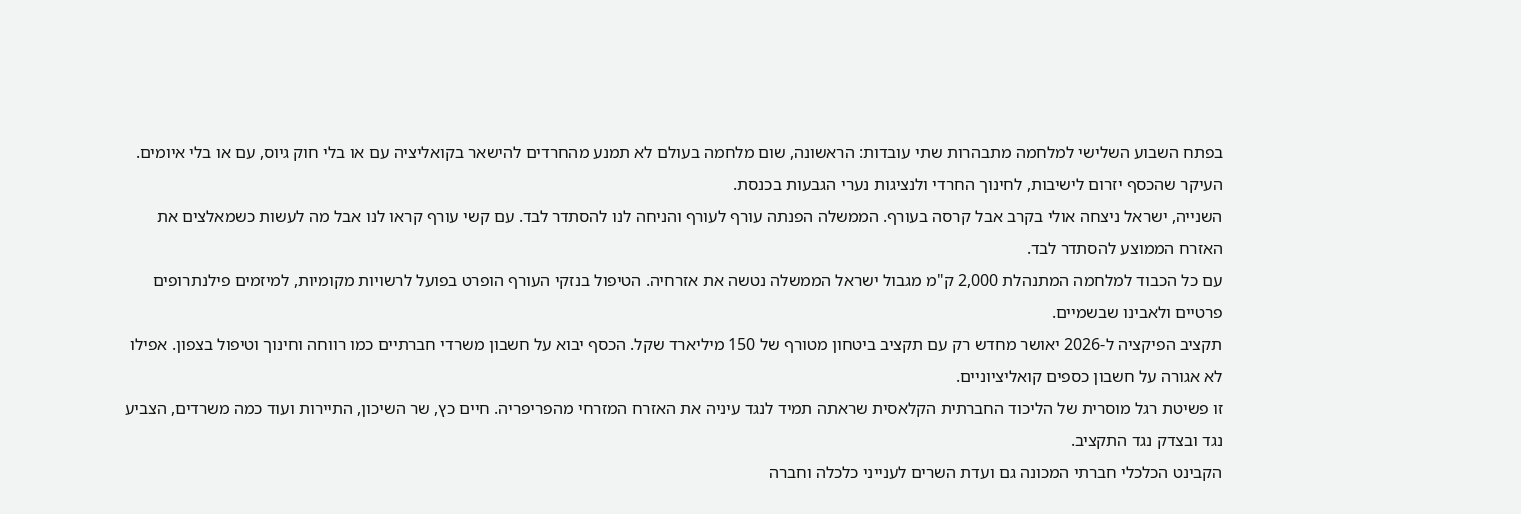בפתח השבוע השלישי למלחמה מתבהרות שתי עובדות: הראשונה, שום מלחמה בעולם לא תמנע מהחרדים להישאר בקואליציה עם או בלי חוק גיוס, עם או בלי איומים. העיקר שהכסף יזרום לישיבות, לחינוך החרדי ולנציגות נערי הגבעות בכנסת.
השנייה, ישראל ניצחה אולי בקרב אבל קרסה בעורף. הממשלה הפנתה עורף לעורף והניחה לנו להסתדר לבד. עם קשי עורף קראו לנו אבל מה לעשות כשמאלצים את האזרח הממוצע להסתדר לבד.
עם כל הכבוד למלחמה המתנהלת 2,000 ק"מ מגבול ישראל הממשלה נטשה את אזרחיה. הטיפול בנזקי העורף הופרט בפועל לרשויות מקומיות, למיזמים פילנתרופים פרטיים ולאבינו שבשמיים.
תקציב הפיקציה ל-2026 יאושר מחדש רק עם תקציב ביטחון מטורף של 150 מיליארד שקל. הכסף יבוא על חשבון משרדי חברתיים כמו רווחה וחינוך וטיפול בצפון. אפילו לא אגורה על חשבון כספים קואליציוניים.
זו פשיטת רגל מוסרית של הליכוד החברתית הקלאסית שראתה תמיד לנגד עיניה את האזרח המזרחי מהפריפריה. חיים כץ, שר השיכון, התיירות ועוד כמה משרדים, הצביע נגד ובצדק נגד התקציב.
הקבינט הכלכלי חברתי המכונה גם ועדת השרים לענייני כלכלה וחברה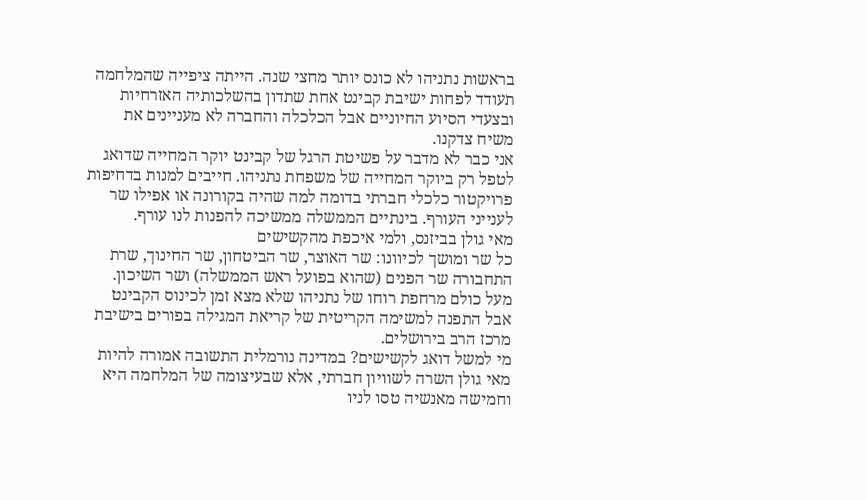בראשות נתניהו לא כונס יותר מחצי שנה. הייתה ציפייה שהמלחמה תעודד לפחות ישיבת קבינט אחת שתדון בהשלכותיה האזרחיות ובצעדי הסיוע החיוניים אבל הכלכלה והחברה לא מעניינים את משיח צדקנו.
אני כבר לא מדבר על פשיטת הרגל של קבינט יוקר המחייה שדואג לטפל רק ביוקר המחייה של משפחת נתניהו. חייבים למנות בדחיפות פרויקטור כלכלי חברתי בדומה למה שהיה בקורונה או אפילו שר לענייני העורף. בינתיים הממשלה ממשיכה להפנות לנו עורף.
מאי גולן בביזנס, ולמי איכפת מהקשישים
כל שר ומושך לכיוונו: שר האוצר, שר הביטחון, שר החינוך, שרת התחבורה שר הפנים (שהוא בפועל ראש הממשלה) ושר השיכון. מעל כולם מרחפת רוחו של נתניהו שלא מצא זמן לכינוס הקבינט אבל התפנה למשימה הקריטית של קריאת המגילה בפורים בישיבת מרכז הרב בירושלים.
מי למשל דואג לקשישים? במדינה נורמלית התשובה אמורה להיות מאי גולן השרה לשוויון חברתי, אלא שבעיצומה של המלחמה היא וחמישה מאנשיה טסו לניו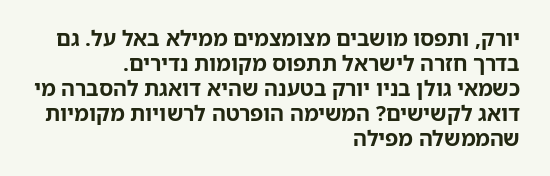יורק, ותפסו מושבים מצומצמים ממילא באל על. גם בדרך חזרה לישראל תתפוס מקומות נדירים.
כשמאי גולן בניו יורק בטענה שהיא דואגת להסברה מי דואג לקשישים? המשימה הופרטה לרשויות מקומיות שהממשלה מפילה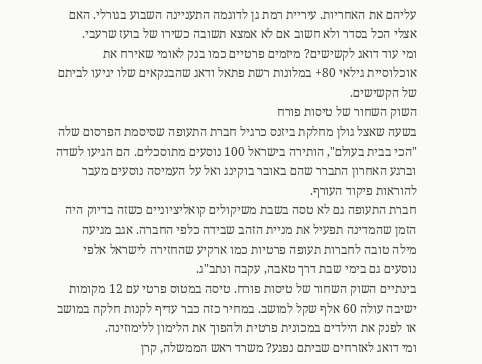עליהם את האחריות. עיריית רמת גן לדוגמה התעניינה השבוע בגורלי. האם אצלי הכל בסדר ולא חשוב אם לא אמצא תשובה כשירו של בועז שרעבי.
ומי עוד דואג לקשישים? מיזמים פרטיים כמו בנק לאומי שאירח את אוכלוסיית גילאי 80+ במלונות רשת פתאל ודאג שהבנקאים שלו יגיעו לביתם של הקשישים.
השוק השחור של טיסות פורח
בשעה שאצל גולן מחלקת ביזנס כרגיל חברת התעופה שסיסמת הפרסום שלה "הכי בבית בעולם", הותירה בישראל 100 נוסעים מתוסכלים. הם הגיעו לשדה וברגע האחרון התברר שהם באובר בוקינג ואל על העמיסה נוסעים מעבר להוראות פיקוד העורף.
חברת התעופה גם לא טסה בשבת משיקולים קואליציוניים כשזה בדיוק היה הזמן שהמדינה תפעיל את מניית הזהב שבידה כלפי החברה. אגב מגיעה מילה טובה לחברות תעופה פרטיות כמו ארקיע שהחזירה לישראל אלפי נוסעים גם בימי שבת דרך טאבה, עקבה ונתב"ג.
בינתיים השוק השחור של טיסות פורח. טיסה במטוס פרטי עם 12 מקומות ישיבה עולה 60 אלף שקל למושב. במחיר כזה כבר עדיף לקנות חלקה במושב או לפנק את הילדים במכונית פרטית ולהפוך את הלימון ללימוזינה.
ומי דואג לאזרחים שביתם נפגע? משרד ראש הממשלה, קרן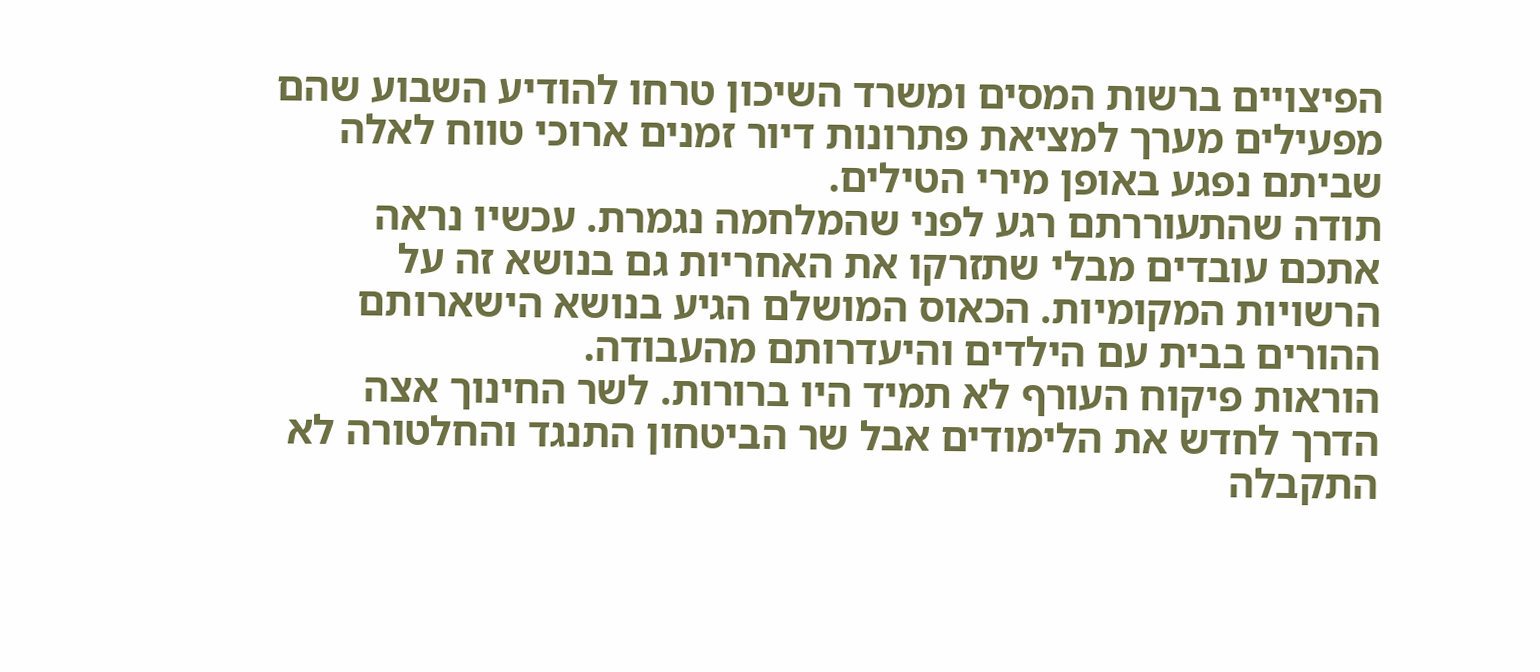הפיצויים ברשות המסים ומשרד השיכון טרחו להודיע השבוע שהם מפעילים מערך למציאת פתרונות דיור זמנים ארוכי טווח לאלה שביתם נפגע באופן מירי הטילים.
תודה שהתעוררתם רגע לפני שהמלחמה נגמרת. עכשיו נראה אתכם עובדים מבלי שתזרקו את האחריות גם בנושא זה על הרשויות המקומיות. הכאוס המושלם הגיע בנושא הישארותם ההורים בבית עם הילדים והיעדרותם מהעבודה.
הוראות פיקוח העורף לא תמיד היו ברורות. לשר החינוך אצה הדרך לחדש את הלימודים אבל שר הביטחון התנגד והחלטורה לא התקבלה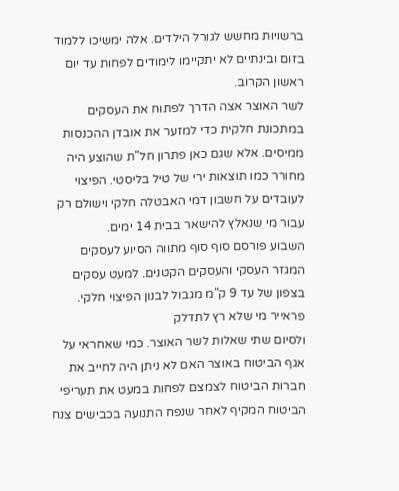ברשויות מחשש לגורל הילדים. אלה ימשיכו ללמוד בזום ובינתיים לא יתקיימו לימודים לפחות עד יום ראשון הקרוב.
לשר האוצר אצה הדרך לפתוח את העסקים במתכונת חלקית כדי למזער את אובדן ההכנסות ממיסים. אלא שגם כאן פתרון חל"ת שהוצע היה מחורר כמו תוצאות ירי של טיל בליסטי. הפיצוי לעובדים על חשבון דמי האבטלה חלקי וישולם רק עבור מי שנאלץ להישאר בבית 14 ימים.
השבוע פורסם סוף סוף מתווה הסיוע לעסקים המגזר העסקי והעסקים הקטנים. למעט עסקים בצפון של עד 9 ק"מ מגבול לבנון הפיצוי חלקי.
פראייר מי שלא רץ לתדלק
ולסיום שתי שאלות לשר האוצר. כמי שאחראי על אגף הביטוח באוצר האם לא ניתן היה לחייב את חברות הביטוח לצמצם לפחות במעט את תעריפי הביטוח המקיף לאחר שנפח התנועה בכבישים צנח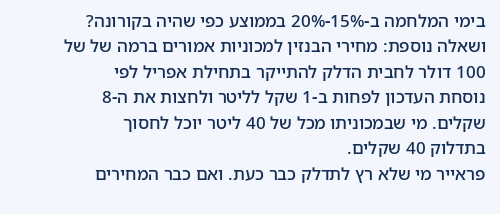בימי המלחמה ב-15%-20% בממוצע כפי שהיה בקורונה?
ושאלה נוספת: מחירי הבנזין למכוניות אמורים ברמה של של 100 דולר לחבית הדלק להתייקר בתחילת אפריל לפי נוסחת העדכון לפחות ב-1 שקל לליטר ולחצות את ה-8 שקלים. מי שבמכוניתו מכל של 40 ליטר יוכל לחסוך בתדלוק 40 שקלים.
פראייר מי שלא רץ לתדלק כבר כעת. ואם כבר המחירים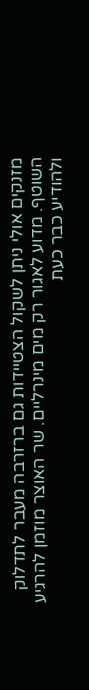מזנקים אולי ניתן לשקול הצטיידות גם ברזרבה מעבר לתדלוק השוטף. מדוע לאגור רק מים מינרליים. שר האוצר מוזמן להרגיע ולהודיע כבר כעת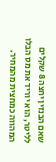שאם הבנזין יחצה 8 שקלים לליטר, הוא יוריד את מס הבלו המהווה כמחצית מהמחיר.